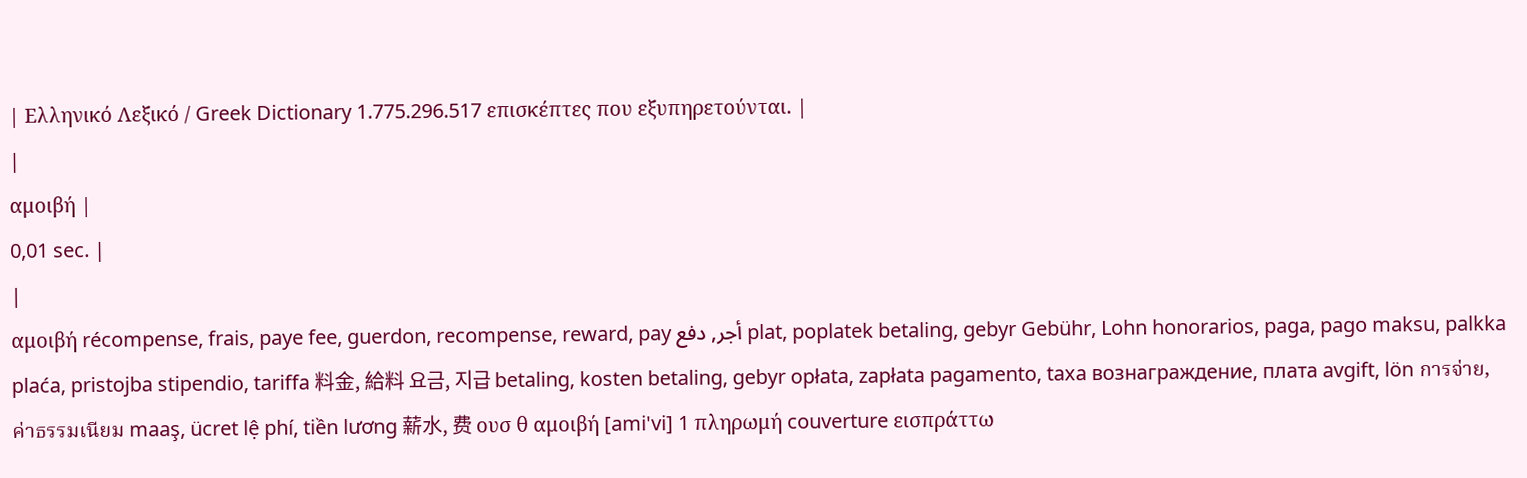| Ελληνικό Λεξικό / Greek Dictionary 1.775.296.517 επισκέπτες που εξυπηρετούνται. |
|
αμοιβή |
0,01 sec. |
|
αμοιβή récompense, frais, paye fee, guerdon, recompense, reward, pay أجر, دفع plat, poplatek betaling, gebyr Gebühr, Lohn honorarios, paga, pago maksu, palkka plaća, pristojba stipendio, tariffa 料金, 給料 요금, 지급 betaling, kosten betaling, gebyr opłata, zapłata pagamento, taxa вознаграждение, плата avgift, lön การจ่าย, ค่าธรรมเนียม maaş, ücret lệ phí, tiền lương 薪水, 费 ουσ θ αμοιβή [ami'vi] 1 πληρωμή couverture εισπράττω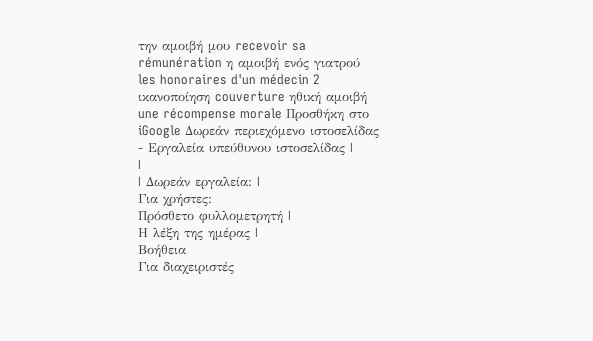την αμοιβή μου recevoir sa rémunération η αμοιβή ενός γιατρού les honoraires d'un médecin 2 ικανοποίηση couverture ηθική αμοιβή une récompense morale Προσθήκη στο iGoogle Δωρεάν περιεχόμενο ιστοσελίδας - Εργαλεία υπεύθυνου ιστοσελίδας |
|
| Δωρεάν εργαλεία: |
Για χρήστες:
Πρόσθετο φυλλομετρητή |
Η λέξη της ημέρας |
Βοήθεια
Για διαχειριστές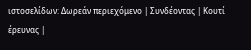ιστοσελίδων: Δωρεάν περιεχόμενο | Συνδέοντας | Κουτί έρευνας |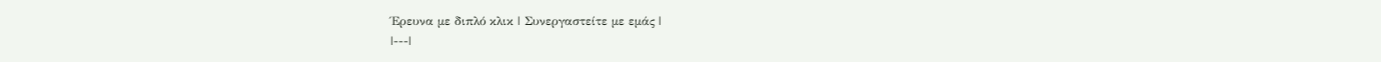Έρευνα με διπλό κλικ | Συνεργαστείτε με εμάς |
|---|